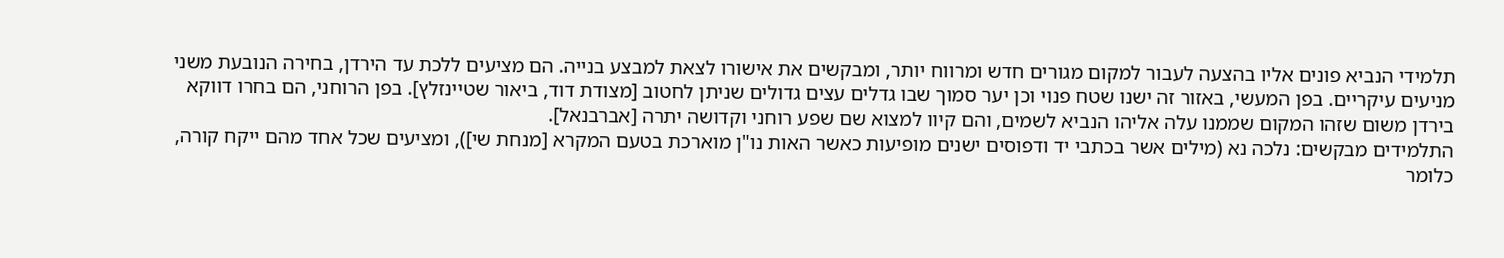תלמידי הנביא פונים אליו בהצעה לעבור למקום מגורים חדש ומרווח יותר, ומבקשים את אישורו לצאת למבצע בנייה. הם מציעים ללכת עד הירדן, בחירה הנובעת משני מניעים עיקריים. בפן המעשי, באזור זה ישנו שטח פנוי וכן יער סמוך שבו גדלים עצים גדולים שניתן לחטוב [מצודת דוד, ביאור שטיינזלץ]. בפן הרוחני, הם בחרו דווקא בירדן משום שזהו המקום שממנו עלה אליהו הנביא לשמים, והם קיוו למצוא שם שפע רוחני וקדושה יתרה [אברבנאל].
התלמידים מבקשים: נלכה נא (מילים אשר בכתבי יד ודפוסים ישנים מופיעות כאשר האות נו"ן מוארכת בטעם המקרא [מנחת שי]), ומציעים שכל אחד מהם ייקח קורה, כלומר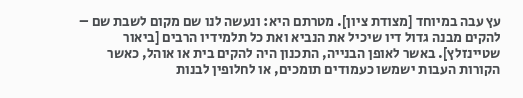עץ עבה במיוחד [מצודת ציון]. מטרתם היא: ונעשה לנו שם מקום לשבת שם – להקים מבנה גדול דיו שיכיל את הנביא ואת כל תלמידיו הרבים [ביאור שטיינזלץ]. באשר לאופן הבנייה, התכנון היה להקים בית או אוהל, כאשר הקורות העבות ישמשו כעמודים תומכים, או לחלופין לבנות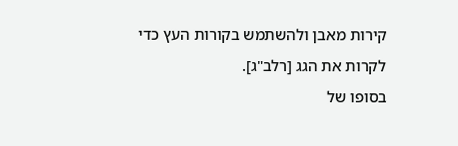קירות מאבן ולהשתמש בקורות העץ כדי לקרות את הגג [רלב"ג].
בסופו של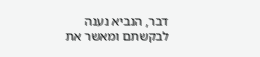דבר, הנביא נענה לבקשתם ומאשר את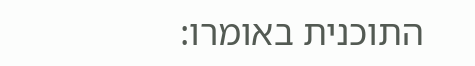התוכנית באומרו: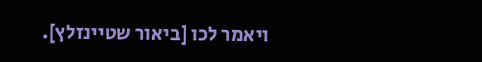ויאמר לכו [ביאור שטיינזלץ].